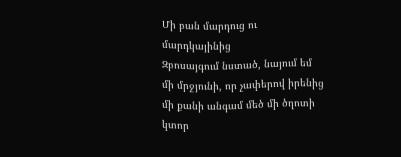Մի բան մարդուց ու մարդկայինից
Զբոսայգում նստած, նայում եմ մի մրջյունի, որ չափերով իրենից մի քանի անգամ մեծ մի ծղոտի կտոր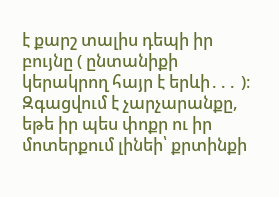է քարշ տալիս դեպի իր բույնը ( ընտանիքի կերակրող հայր է երևի․․․ )։ Զգացվում է չարչարանքը, եթե իր պես փոքր ու իր մոտերքում լինեի՝ քրտինքի